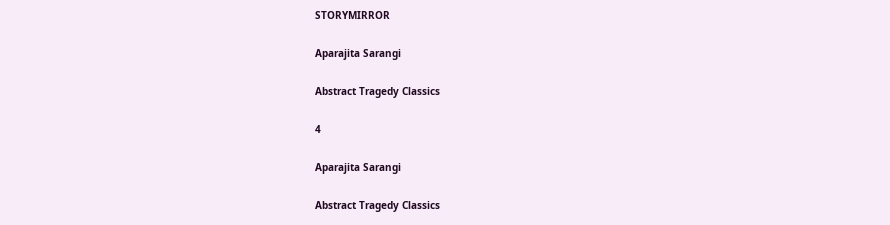STORYMIRROR

Aparajita Sarangi

Abstract Tragedy Classics

4

Aparajita Sarangi

Abstract Tragedy Classics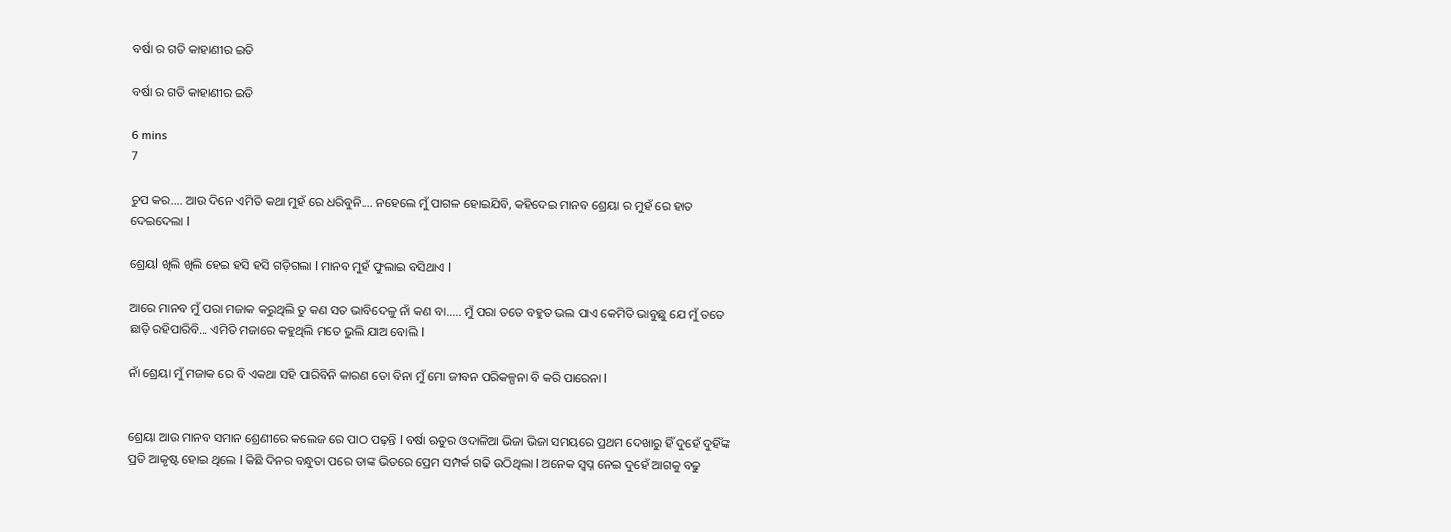ବର୍ଷା ର ଗତି କାହାଣୀର ଇତି

ବର୍ଷା ର ଗତି କାହାଣୀର ଇତି

6 mins
7

ଚୁପ କର.... ଆଉ ଦିନେ ଏମିତି କଥା ମୁହଁ ରେ ଧରିବୁନି.... ନହେଲେ ମୁଁ ପାଗଳ ହୋଇଯିବି, କହିଦେଇ ମାନବ ଶ୍ରେୟା ର ମୁହଁ ରେ ହାତ ଦେଇଦେଲା l

ଶ୍ରେୟl ଖିଲି ଖିଲି ହେଇ ହସି ହସି ଗଡ଼ିଗଲା l ମାନବ ମୁହଁ ଫୁଲାଇ ବସିଥାଏ l

ଆରେ ମାନବ ମୁଁ ପରା ମଜାକ କରୁଥିଲି ତୁ କଣ ସତ ଭାବିଦେଳୁ ନାଁ କଣ ବା..... ମୁଁ ପରା ତତେ ବହୁତ ଭଲ ପାଏ କେମିତି ଭାବୁଛୁ ଯେ ମୁଁ ତତେ ଛାଡ଼ି ରହିପାରିବି... ଏମିତି ମଜାରେ କହୁଥିଲି ମତେ ଭୁଲି ଯାଅ ବୋଲି l

ନାଁ ଶ୍ରେୟା ମୁଁ ମଜାକ ରେ ବି ଏକଥା ସହି ପାରିବିନି କାରଣ ତୋ ବିନା ମୁଁ ମୋ ଜୀବନ ପରିକଳ୍ପନା ବି କରି ପାରେନା l


ଶ୍ରେୟା ଆଉ ମାନବ ସମାନ ଶ୍ରେଣୀରେ କଲେଜ ରେ ପାଠ ପଢ଼ନ୍ତି l ବର୍ଷା ଋତୁର ଓଦାଳିଆ ଭିଜା ଭିଜା ସମୟରେ ପ୍ରଥମ ଦେଖାରୁ ହିଁ ଦୁହେଁ ଦୁହିଁଙ୍କ ପ୍ରତି ଆକୃଷ୍ଟ ହୋଇ ଥିଲେ l କିଛି ଦିନର ବନ୍ଧୁତା ପରେ ତାଙ୍କ ଭିତରେ ପ୍ରେମ ସମ୍ପର୍କ ଗଢି ଉଠିଥିଲା l ଅନେକ ସ୍ୱପ୍ନ ନେଇ ଦୁହେଁ ଆଗକୁ ବଢୁ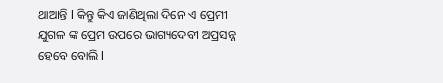ଥାଆନ୍ତି l କିନ୍ତୁ କିଏ ଜାଣିଥିଲା ଦିନେ ଏ ପ୍ରେମୀ ଯୁଗଳ ଙ୍କ ପ୍ରେମ ଉପରେ ଭାଗ୍ୟଦେବୀ ଅପ୍ରସନ୍ନ ହେବେ ବୋଲି l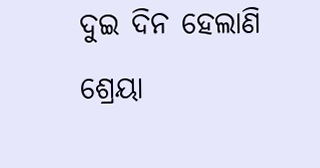ଦୁଇ ଦିନ ହେଲାଣି ଶ୍ରେୟା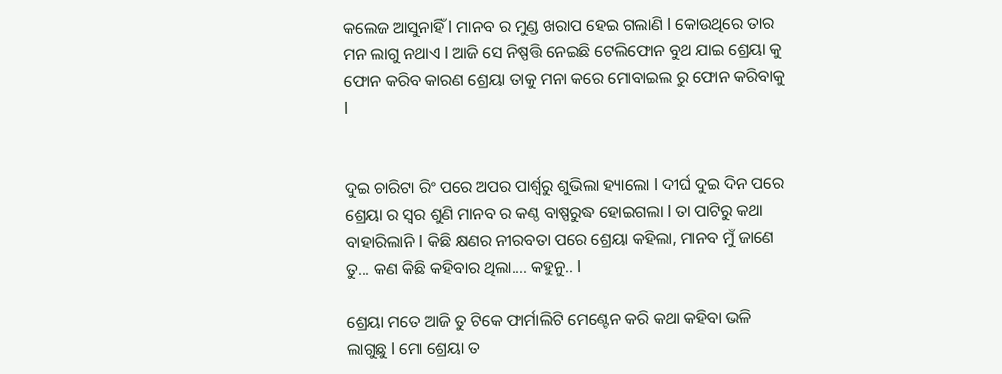କଲେଜ ଆସୁନାହିଁ l ମାନବ ର ମୁଣ୍ଡ ଖରାପ ହେଇ ଗଲାଣି l କୋଉଥିରେ ତାର ମନ ଲାଗୁ ନଥାଏ l ଆଜି ସେ ନିଷ୍ପତ୍ତି ନେଇଛି ଟେଲିଫୋନ ବୁଥ ଯାଇ ଶ୍ରେୟା କୁ ଫୋନ କରିବ କାରଣ ଶ୍ରେୟା ତାକୁ ମନା କରେ ମୋବାଇଲ ରୁ ଫୋନ କରିବାକୁ l


ଦୁଇ ଚାରିଟା ରିଂ ପରେ ଅପର ପାର୍ଶ୍ଵରୁ ଶୁଭିଲା ହ୍ୟାଲୋ l ଦୀର୍ଘ ଦୁଇ ଦିନ ପରେ ଶ୍ରେୟା ର ସ୍ୱର ଶୁଣି ମାନବ ର କଣ୍ଠ ବାଷ୍ପରୁଦ୍ଧ ହୋଇଗଲା l ତା ପାଟିରୁ କଥା ବାହାରିଲାନି l କିଛି କ୍ଷଣର ନୀରବତା ପରେ ଶ୍ରେୟା କହିଲା, ମାନବ ମୁଁ ଜାଣେ ତୁ... କଣ କିଛି କହିବାର ଥିଲା.... କହୁନୁ.. l

ଶ୍ରେୟା ମତେ ଆଜି ତୁ ଟିକେ ଫାର୍ମାଲିଟି ମେଣ୍ଟେନ କରି କଥା କହିବା ଭଳି ଲାଗୁଛୁ l ମୋ ଶ୍ରେୟା ତ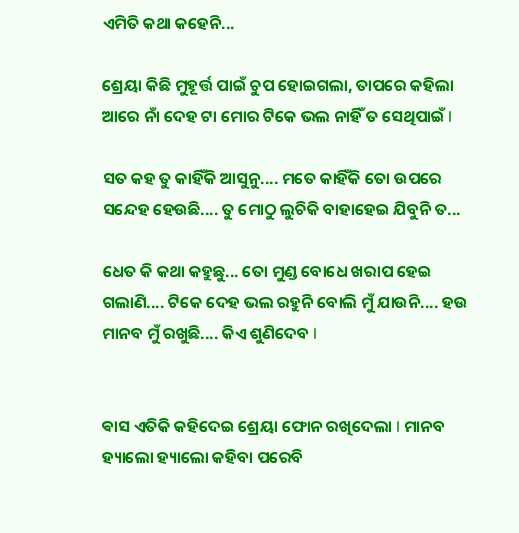ଏମିତି କଥା କହେନି...

ଶ୍ରେୟା କିଛି ମୁହୂର୍ତ୍ତ ପାଇଁ ଚୁପ ହୋଇଗଲା, ତାପରେ କହିଲା ଆରେ ନାଁ ଦେହ ଟା ମୋର ଟିକେ ଭଲ ନାହିଁ ତ ସେଥିପାଇଁ l

ସତ କହ ତୁ କାହିଁକି ଆସୁନୁ.... ମତେ କାହିଁକି ତୋ ଉପରେ ସନ୍ଦେହ ହେଉଛି.... ତୁ ମୋଠୁ ଲୁଚିକି ବାହାହେଇ ଯିବୁନି ତ...

ଧେତ କି କଥା କହୁଛୁ... ତୋ ମୁଣ୍ଡ ବୋଧେ ଖରାପ ହେଇ ଗଲାଣି.... ଟିକେ ଦେହ ଭଲ ରହୁନି ବୋଲି ମୁଁ ଯାଉନି.... ହଉ ମାନବ ମୁଁ ରଖୁଛି.... କିଏ ଶୁଣିଦେବ l


ଵାସ ଏତିକି କହିଦେଇ ଶ୍ରେୟା ଫୋନ ରଖିଦେଲା l ମାନବ ହ୍ୟାଲୋ ହ୍ୟାଲୋ କହିବା ପରେବି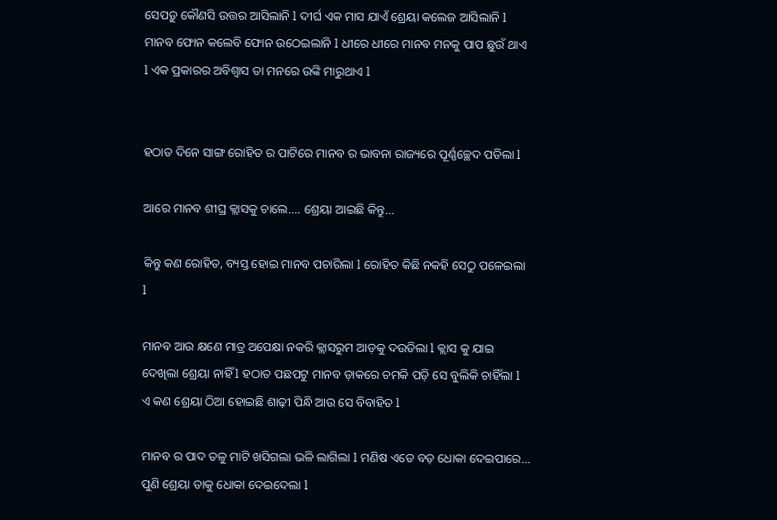ସେପଡ଼ୁ କୌଣସି ଉତ୍ତର ଆସିଲାନି l ଦୀର୍ଘ ଏକ ମାସ ଯାଏଁ ଶ୍ରେୟା କଲେଜ ଆସିଲାନି l ମାନବ ଫୋନ କଲେବି ଫୋନ ଉଠେଇଲାନି l ଧୀରେ ଧୀରେ ମାନବ ମନକୁ ପାପ ଛୁଉଁ ଥାଏ l ଏକ ପ୍ରକାରର ଅବିଶ୍ୱାସ ତା ମନରେ ଉଙ୍କି ମାରୁଥାଏ l


ହଠାତ ଦିନେ ସାଙ୍ଗ ରୋହିତ ର ପାଟିରେ ମାନବ ର ଭାବନା ରାଜ୍ୟରେ ପୂର୍ଣ୍ଣଚ୍ଛେଦ ପଡିଲା l

ଆରେ ମାନବ ଶୀଘ୍ର କ୍ଲାସକୁ ଚାଲେ.... ଶ୍ରେୟା ଆଇଛି କିନ୍ତୁ...

କିନ୍ତୁ କଣ ରୋହିତ, ବ୍ୟସ୍ତ ହୋଇ ମାନବ ପଚାରିଲା l ରୋହିତ କିଛି ନକହି ସେଠୁ ପଳେଇଲା l

ମାନବ ଆଉ କ୍ଷଣେ ମାତ୍ର ଅପେକ୍ଷା ନକରି କ୍ଲାସରୁମ ଆଡ଼କୁ ଦଉଡିଲା l କ୍ଲାସ କୁ ଯାଇ ଦେଖିଲା ଶ୍ରେୟା ନାହିଁ l ହଠାତ ପଛପଟୁ ମାନବ ଡ଼ାକରେ ଚମକି ପଡ଼ି ସେ ବୁଲିକି ଚାହିଁଲା l ଏ କଣ ଶ୍ରେୟା ଠିଆ ହୋଇଛି ଶାଢ଼ୀ ପିନ୍ଧି ଆଉ ସେ ବିବାହିତ l

ମାନବ ର ପାଦ ତଳୁ ମାଟି ଖସିଗଲା ଭଳି ଲାଗିଲା l ମଣିଷ ଏତେ ବଡ଼ ଧୋକା ଦେଇପାରେ... ପୁଣି ଶ୍ରେୟା ତାକୁ ଧୋକା ଦେଇଦେଲା l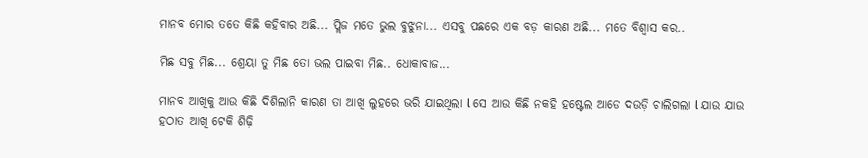ମାନବ ମୋର ତତେ କିଛି କହିବାର ଅଛି... ପ୍ଲିଜ ମତେ ଭୁଲ ବୁଝୁନା... ଏସବୁ ପଛରେ ଏକ ବଡ଼ କାରଣ ଅଛି... ମତେ ବିଶ୍ୱାସ କର..

ମିଛ ସବୁ ମିଛ... ଶ୍ରେୟା ତୁ ମିଛ ତୋ ଭଲ ପାଇବା ମିଛ.. ଧୋକାବାଜ...

ମାନବ ଆଖିକୁ ଆଉ କିଛି ଦିଶିଲାନି କାରଣ ତା ଆଖି ଲୁହରେ ଭରି ଯାଇଥିଲା l ସେ ଆଉ କିଛି ନକହି ହଷ୍ଟେଲ ଆଡେ ଦଉଡ଼ି ଚାଲିଗଲା l ଯାଉ ଯାଉ ହଠାତ ଆଖି ଟେକି ଶିଢ଼ି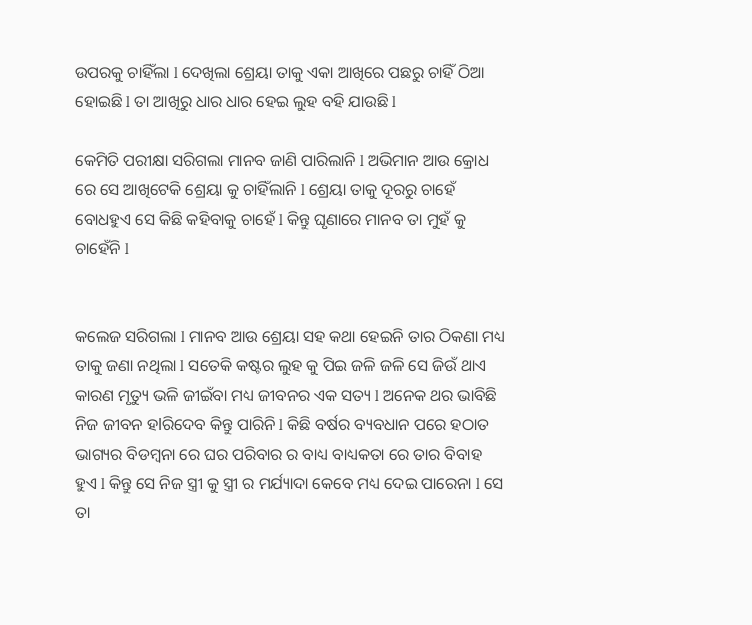ଉପରକୁ ଚାହିଁଲା l ଦେଖିଲା ଶ୍ରେୟା ତାକୁ ଏକା ଆଖିରେ ପଛରୁ ଚାହିଁ ଠିଆ ହୋଇଛି l ତା ଆଖିରୁ ଧାର ଧାର ହେଇ ଲୁହ ବହି ଯାଉଛି l

କେମିତି ପରୀକ୍ଷା ସରିଗଲା ମାନବ ଜାଣି ପାରିଲାନି l ଅଭିମାନ ଆଉ କ୍ରୋଧ ରେ ସେ ଆଖିଟେକି ଶ୍ରେୟା କୁ ଚାହିଁଲାନି l ଶ୍ରେୟା ତାକୁ ଦୂରରୁ ଚାହେଁ ବୋଧହୁଏ ସେ କିଛି କହିବାକୁ ଚାହେଁ l କିନ୍ତୁ ଘୃଣାରେ ମାନବ ତା ମୁହଁ କୁ ଚାହେଁନି l


କଲେଜ ସରିଗଲା l ମାନବ ଆଉ ଶ୍ରେୟା ସହ କଥା ହେଇନି ତାର ଠିକଣା ମଧ୍ୟ ତାକୁ ଜଣା ନଥିଲା l ସତେକି କଷ୍ଟର ଲୁହ କୁ ପିଇ ଜଳି ଜଳି ସେ ଜିଉଁ ଥାଏ କାରଣ ମୃତ୍ୟୁ ଭଳି ଜୀଇଁବା ମଧ୍ୟ ଜୀବନର ଏକ ସତ୍ୟ l ଅନେକ ଥର ଭାବିଛି ନିଜ ଜୀବନ ହlରିଦେବ କିନ୍ତୁ ପାରିନି l କିଛି ବର୍ଷର ବ୍ୟବଧାନ ପରେ ହଠାତ ଭାଗ୍ୟର ବିଡମ୍ବନା ରେ ଘର ପରିବାର ର ବାଧ୍ୟ ବାଧ୍ୟକତା ରେ ତାର ବିବାହ ହୁଏ l କିନ୍ତୁ ସେ ନିଜ ସ୍ତ୍ରୀ କୁ ସ୍ତ୍ରୀ ର ମର୍ଯ୍ୟାଦା କେବେ ମଧ୍ୟ ଦେଇ ପାରେନା l ସେ ତା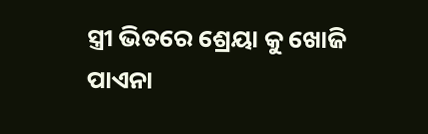ସ୍ତ୍ରୀ ଭିତରେ ଶ୍ରେୟା କୁ ଖୋଜି ପାଏନା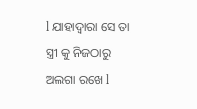l ଯାହାଦ୍ୱାରା ସେ ତା ସ୍ତ୍ରୀ କୁ ନିଜଠାରୁ ଅଲଗା ରଖେ l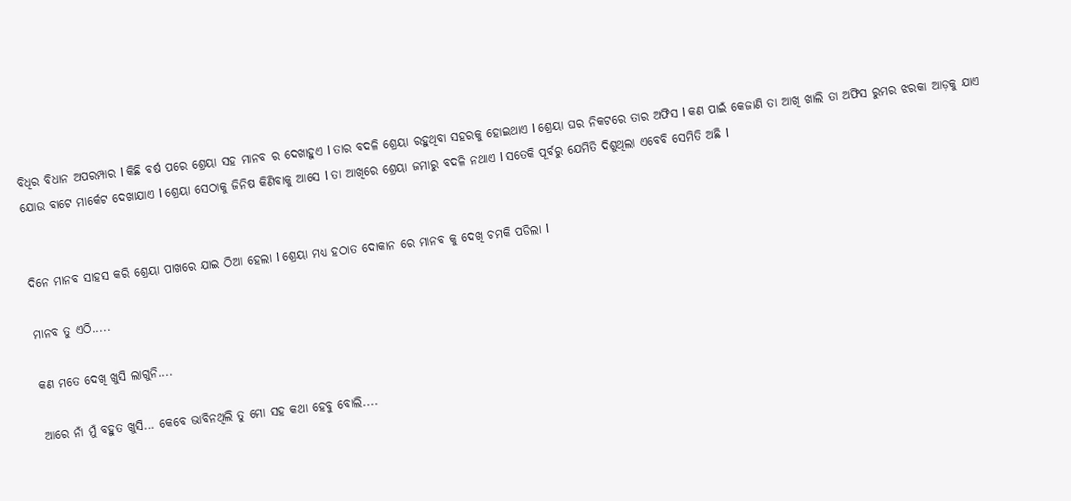ବିଧିର ବିଧାନ ଅପରମ୍ପାର l କିଛି ବର୍ଷ ପରେ ଶ୍ରେୟା ସହ ମାନବ ର ଦେଖାହୁଏ l ତାର ବଦଳି ଶ୍ରେୟା ରହୁଥିବା ସହରକୁ ହୋଇଥାଏ l ଶ୍ରେୟା ଘର ନିକଟରେ ତାର ଅଫିସ l କଣ ପାଇଁ କେଜାଣି ତା ଆଖି ଖାଲି ତା ଅଫିସ ରୁମର ଝରକା ଆଡ଼କୁ ଯାଏ ଯୋଉ ବାଟେ ମାର୍କେଟ ଦେଖାଯାଏ l ଶ୍ରେୟା ସେଠାକୁ ଜିନିଷ କିଣିବାକୁ ଆସେ l ତା ଆଖିରେ ଶ୍ରେୟା ଜମାରୁ ବଦଳି ନଥାଏ l ସତେକି ପୂର୍ବରୁ ଯେମିତି ଦିଶୁଥିଲା ଏବେବି ସେମିତି ଅଛି l


ଦିନେ ମାନବ ସାହସ କରି ଶ୍ରେୟା ପାଖରେ ଯାଇ ଠିଆ ହେଲା l ଶ୍ରେୟା ମଧ୍ୟ ହଠାତ ଦୋକାନ ରେ ମାନବ କୁ ଦେଖି ଚମକି ପଡିଲା l

ମାନବ ତୁ ଏଠି.....

କଣ ମତେ ଦେଖି ଖୁସି ଲାଗୁନି....

ଆରେ ନାଁ ମୁଁ ବହୁତ ଖୁସି... କେବେ ଭାବିନଥିଲି ତୁ ମୋ ସହ କଥା ହେବୁ ବୋଲି....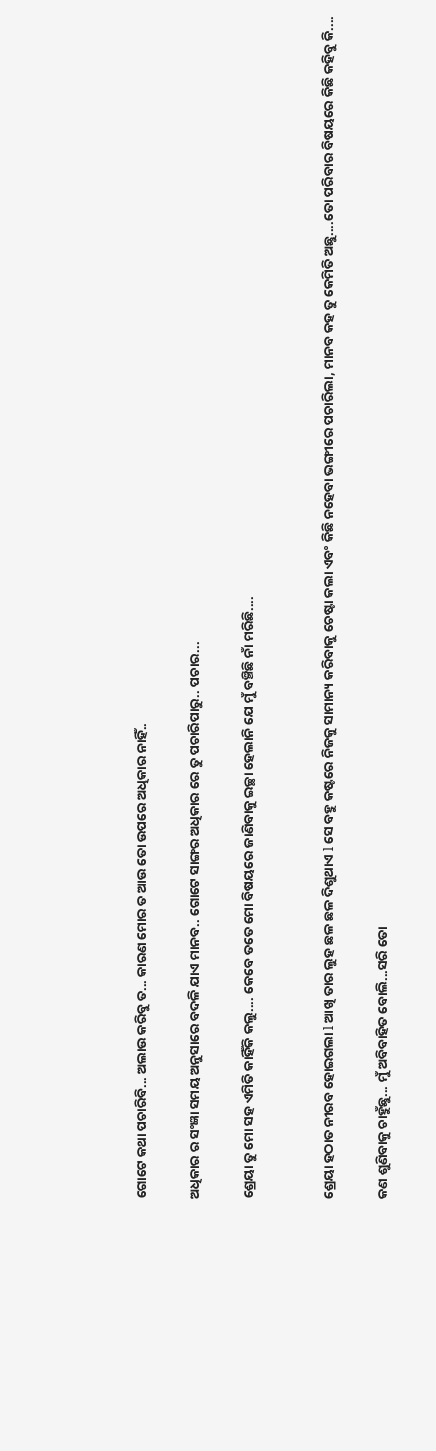ଗୋଟେ କଥା ପଚାରିବି... ଅଲାଉ କରିବୁ ତ... କାରଣ ମୋର ତ ଆଉ ତୋ ଉପରେ ଅଧିକାର ନାହିଁ..

ଅଧିକାର ର ସଂଜ୍ଞା ସମୟ ଅନୁସାରେ ବଦଳି ଯାଏ ମାନବ.. ଗୋଟେ ସାଙ୍ଗର ଅଧିକାର ରେ ତୁ ପଚାରିପାରୁ.. ପଚାର...

ଶ୍ରେୟା ତୁ ମୋ ସହ ଏମିତି କାହିଁକି କଲୁ.... କେବେ ତତେ ମୋ ବିଷୟରେ ଜାଣିବାକୁ ଇଚ୍ଛା ହେଲାନି ଯେ ମୁଁ ବଞ୍ଚିଛି ନାଁ ମରିଛି....


ଶ୍ରେୟା ହଠାତ ନୀରବ ହୋଇଗଲା l ଆଖି ତାର ଲୁହ ଛଳ ଛଳ ଦିଶୁଥାଏ l ସେ ବହୁ କଷ୍ଟରେ ନିଜକୁ ସାମାନ୍ୟ କରିବାକୁ ଚେଷ୍ଟା କଲା ଏବଂ କିଛି ନହେବା ଭଙ୍ଗୀରେ ପଚାରିଲା, ମାନବ କହ ତୁ କେମିତି ଅଛୁ....ତୋ ପରିବାର ବିଷୟରେ କିଛି କହିବୁ କି....

କଣ ଶୁଣିବାକୁ ଚାହୁଁଛୁ... ମୁଁ ଅବିବାହିତ ବୋଲି...ସରି ତୋ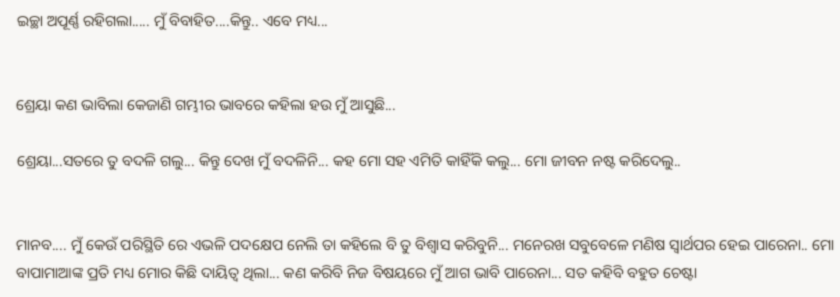ଇଚ୍ଛା ଅପୂର୍ଣ୍ଣ ରହିଗଲା..... ମୁଁ ବିବାହିତ....କିନ୍ତୁ.. ଏବେ ମଧ୍ୟ...


ଶ୍ରେୟା କଣ ଭାବିଲା କେଜାଣି ଗମ୍ଭୀର ଭାବରେ କହିଲା ହଉ ମୁଁ ଆସୁଛି...

ଶ୍ରେୟା...ସତରେ ତୁ ବଦଳି ଗଲୁ... କିନ୍ତୁ ଦେଖ ମୁଁ ବଦଳିନି... କହ ମୋ ସହ ଏମିତି କାହିଁକି କଲୁ... ମୋ ଜୀବନ ନଷ୍ଟ କରିଦେଲୁ..


ମାନବ.... ମୁଁ କେଉଁ ପରିସ୍ଥିତି ରେ ଏଭଳି ପଦକ୍ଷେପ ନେଲି ତା କହିଲେ ବି ତୁ ବିଶ୍ୱାସ କରିବୁନି... ମନେରଖ ସବୁବେଳେ ମଣିଷ ସ୍ୱାର୍ଥପର ହେଇ ପାରେନା.. ମୋ ବାପାମାଆଙ୍କ ପ୍ରତି ମଧ୍ୟ ମୋର କିଛି ଦାୟିତ୍ୱ ଥିଲା... କଣ କରିବି ନିଜ ବିଷୟରେ ମୁଁ ଆଗ ଭାବି ପାରେନା... ସତ କହିବି ବହୁତ ଚେଷ୍ଟା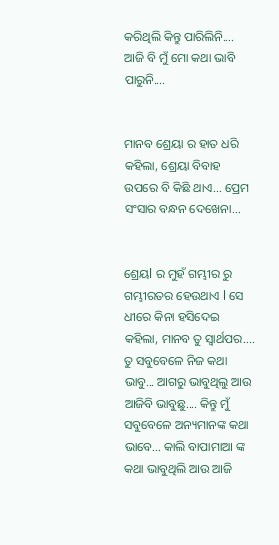କରିଥିଲି କିନ୍ତୁ ପାରିଲିନି.... ଆଜି ବି ମୁଁ ମୋ କଥା ଭାବି ପାରୁନି....


ମାନବ ଶ୍ରେୟା ର ହାତ ଧରି କହିଲା, ଶ୍ରେୟା ବିବାହ ଉପରେ ବି କିଛି ଥାଏ... ପ୍ରେମ ସଂସାର ବନ୍ଧନ ଦେଖେନା...


ଶ୍ରେୟl ର ମୁହଁ ଗମ୍ଭୀର ରୁ ଗମ୍ଭୀରତର ହେଉଥାଏ l ସେ ଧୀରେ କିନା ହସିଦେଇ କହିଲା, ମାନବ ତୁ ସ୍ୱାର୍ଥପର.... ତୁ ସବୁବେଳେ ନିଜ କଥା ଭାବୁ... ଆଗରୁ ଭାବୁଥିଲୁ ଆଉ ଆଜିବି ଭାବୁଛୁ.... କିନ୍ତୁ ମୁଁ ସବୁବେଳେ ଅନ୍ୟମାନଙ୍କ କଥା ଭାବେ... କାଲି ବାପାମାଆ ଙ୍କ କଥା ଭାବୁଥିଲି ଆଉ ଆଜି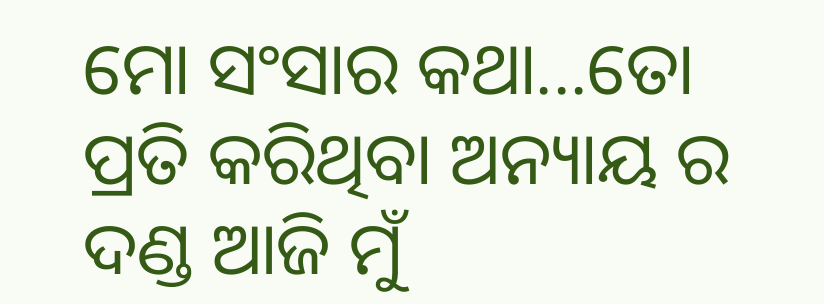ମୋ ସଂସାର କଥା...ତୋ ପ୍ରତି କରିଥିବା ଅନ୍ୟାୟ ର ଦଣ୍ଡ ଆଜି ମୁଁ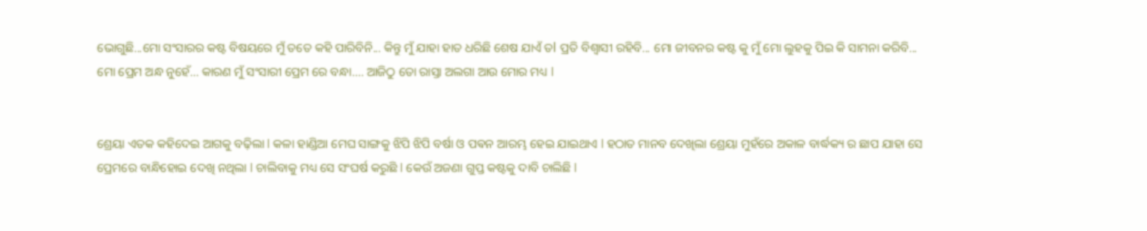ଭୋଗୁଛି...ମୋ ସଂସାରର କଷ୍ଟ ବିଷୟରେ ମୁଁ ତତେ କହି ପାରିବିନି... କିନ୍ତୁ ମୁଁ ଯାହା ହାତ ଧରିଛି ଶେଷ ଯାଏଁ ତl ପ୍ରତି ବିଶ୍ୱାସୀ ରହିବି... ମୋ ଜୀବନର କଷ୍ଟ କୁ ମୁଁ ମୋ ଲୁହକୁ ପିଇ କି ସାମନା କରିବି... ମୋ ପ୍ରେମ ଅନ୍ଧ ନୁହେଁ... କାରଣ ମୁଁ ସଂସାରୀ ପ୍ରେମ ରେ ବନ୍ଧା.... ଆଜିଠୁ ତୋ ରାସ୍ତା ଅଲଗା ଆଉ ମୋର ମଧ୍ୟ l


ଶ୍ରେୟା ଏତକ କହିଦେଇ ଆଗକୁ ବଢ଼ିଲା l କଳା ହାଣ୍ଡିଆ ମେଘ ସାଙ୍ଗକୁ ଝିପି ଝିପି ବର୍ଷା ଓ ପଵନ ଆରମ୍ଭ ହେଇ ଯାଇଥାଏ l ହଠାତ ମାନବ ଦେଖିଲା ଶ୍ରେୟା ମୁହଁରେ ଅକାଳ ବାର୍ଦ୍ଧକ୍ୟ ର ଛାପ ଯାହା ସେ ପ୍ରେମରେ ବାନ୍ଧିହୋଇ ଦେଖି ନଥିଲା l ଚାଲିବାକୁ ମଧ୍ୟ ସେ ସଂଘର୍ଷ କରୁଛି l କେଉଁ ଅଜଣା ଗୁପ୍ତ କଷ୍ଟକୁ ଦାବି ଚାଲିଛି l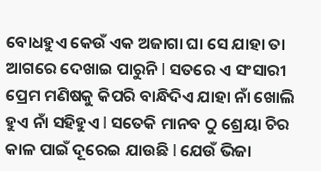ବୋଧହୁଏ କେଉଁ ଏକ ଅଜାଗା ଘା ସେ ଯାହା ତା ଆଗରେ ଦେଖାଇ ପାରୁନି l ସତରେ ଏ ସଂସାରୀ ପ୍ରେମ ମଣିଷକୁ କିପରି ବାନ୍ଧିଦିଏ ଯାହା ନାଁ ଖୋଲି ହୁଏ ନାଁ ସହିହୁଏ l ସତେକି ମାନବ ଠୁ ଶ୍ରେୟା ଚିର କାଳ ପାଇଁ ଦୂରେଇ ଯାଉଛି l ଯେଉଁ ଭିଜା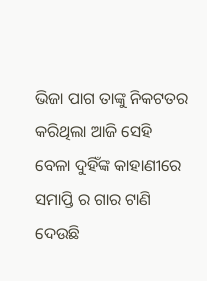ଭିଜା ପାଗ ତାଙ୍କୁ ନିକଟତର କରିଥିଲା ଆଜି ସେହି ବେଳା ଦୁହିଁଙ୍କ କାହାଣୀରେ ସମାପ୍ତି ର ଗାର ଟାଣି ଦେଉଛି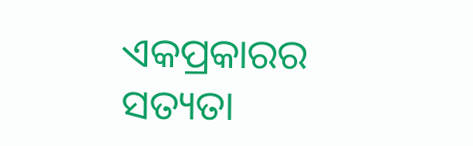ଏକପ୍ରକାରର ସତ୍ୟତା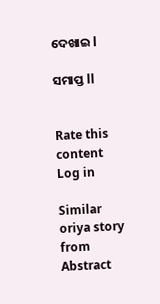ଦେଖାଇ l

ସମାପ୍ତ ll


Rate this content
Log in

Similar oriya story from Abstract